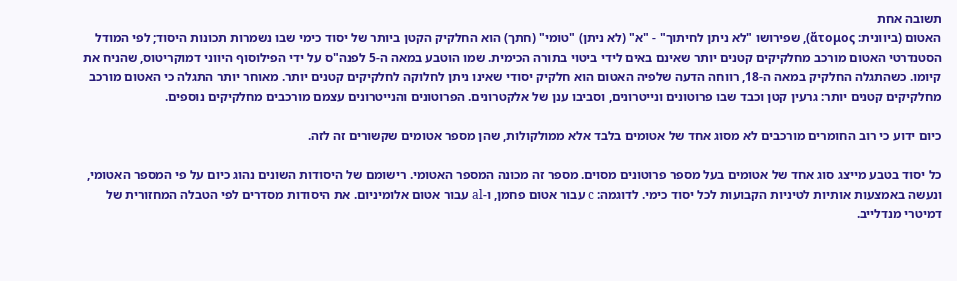תשובה אחת
האטום (ביוונית: ἄτομος), שפירושו "לא ניתן לחיתוך" - "א" (לא ניתן) "טומי" (חתך) הוא החלקיק הקטן ביותר של יסוד כימי שבו נשמרות תכונות היסוד; לפי המודל הסטנדרטי האטום מורכב מחלקיקים קטנים יותר שאינם באים לידי ביטוי בתורה הכימית. שמו הוטבע במאה ה-5 לפנה"ס על ידי הפילוסוף היווני דמוקריטוס, שהניח את קיומו. כשהתגלה החלקיק במאה ה-18, רווחה הדעה שלפיה האטום הוא חלקיק יסודי שאינו ניתן לחלוקה לחלקיקים קטנים יותר. מאוחר יותר התגלה כי האטום מורכב מחלקיקים קטנים יותר: גרעין קטן וכבד שבו פרוטונים ונייטרונים, וסביבו ענן של אלקטרונים. הפרוטונים והנייטרונים עצמם מורכבים מחלקיקים נוספים.

כיום ידוע כי רוב החומרים מורכבים לא מסוג אחד של אטומים בלבד אלא ממולקולות, שהן מספר אטומים שקשורים זה לזה.

כל יסוד בטבע מייצג סוג אחד של אטומים בעל מספר פרוטונים מסוים. מספר זה מכונה המספר האטומי. רישומם של היסודות השונים נהוג כיום על פי המספר האטומי, ונעשה באמצעות אותיות לטיניות הקבועות לכל יסוד כימי. לדוגמה: c עבור אטום פחמן, ו-al עבור אטום אלומיניום. את היסודות מסדרים לפי הטבלה המחזורית של דמיטרי מנדלייב.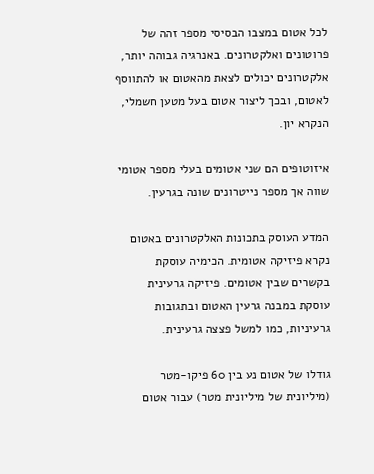לכל אטום במצבו הבסיסי מספר זהה של פרוטונים ואלקטרונים. באנרגיה גבוהה יותר, אלקטרונים יכולים לצאת מהאטום או להתווסף לאטום, ובכך ליצור אטום בעל מטען חשמלי, הנקרא יון.

איזוטופים הם שני אטומים בעלי מספר אטומי שווה אך מספר נייטרונים שונה בגרעין.

המדע העוסק בתכונות האלקטרונים באטום נקרא פיזיקה אטומית. הכימיה עוסקת בקשרים שבין אטומים. פיזיקה גרעינית עוסקת במבנה גרעין האטום ובתגובות גרעיניות, כמו למשל פצצה גרעינית.

גודלו של אטום נע בין 60 פיקו-מטר (מיליונית של מיליונית מטר) עבור אטום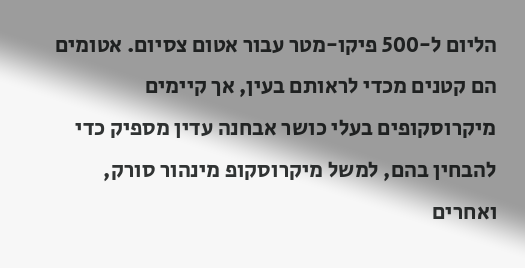הליום ל-500 פיקו-מטר עבור אטום צסיום. אטומים הם קטנים מכדי לראותם בעין, אך קיימים מיקרוסקופים בעלי כושר אבחנה עדין מספיק כדי להבחין בהם, למשל מיקרוסקופ מינהור סורק, ואחרים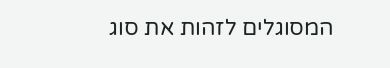המסוגלים לזהות את סוג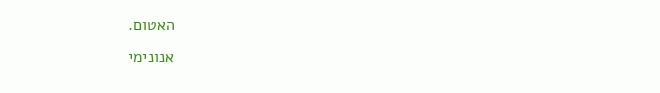האטום.
אנונימי